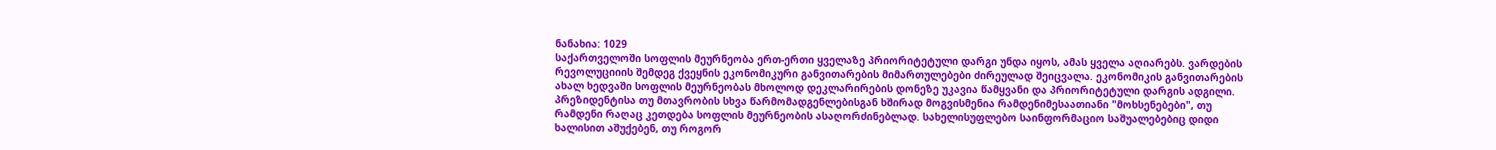ნანახია: 1029
საქართველოში სოფლის მეურნეობა ერთ-ერთი ყველაზე პრიორიტეტული დარგი უნდა იყოს, ამას ყველა აღიარებს. ვარდების რევოლუციიის შემდეგ ქვეყნის ეკონომიკური განვითარების მიმართულებები ძირეულად შეიცვალა. ეკონომიკის განვითარების ახალ ხედვაში სოფლის მეურნეობას მხოლოდ დეკლარირების დონეზე უკავია წამყვანი და პრიორიტეტული დარგის ადგილი. პრეზიდენტისა თუ მთავრობის სხვა წარმომადგენლებისგან ხშირად მოგვისმენია რამდენიმესაათიანი "მოხსენებები", თუ რამდენი რაღაც კეთდება სოფლის მეურნეობის ასაღორძინებლად. სახელისუფლებო საინფორმაციო საშუალებებიც დიდი ხალისით აშუქებენ, თუ როგორ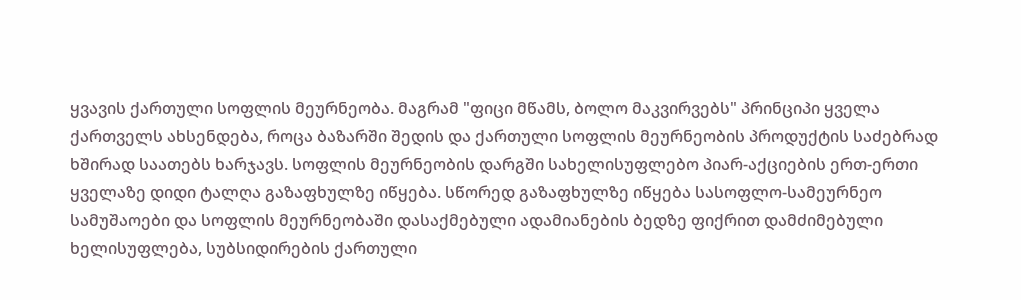ყვავის ქართული სოფლის მეურნეობა. მაგრამ "ფიცი მწამს, ბოლო მაკვირვებს" პრინციპი ყველა ქართველს ახსენდება, როცა ბაზარში შედის და ქართული სოფლის მეურნეობის პროდუქტის საძებრად ხშირად საათებს ხარჯავს. სოფლის მეურნეობის დარგში სახელისუფლებო პიარ-აქციების ერთ-ერთი ყველაზე დიდი ტალღა გაზაფხულზე იწყება. სწორედ გაზაფხულზე იწყება სასოფლო-სამეურნეო სამუშაოები და სოფლის მეურნეობაში დასაქმებული ადამიანების ბედზე ფიქრით დამძიმებული ხელისუფლება, სუბსიდირების ქართული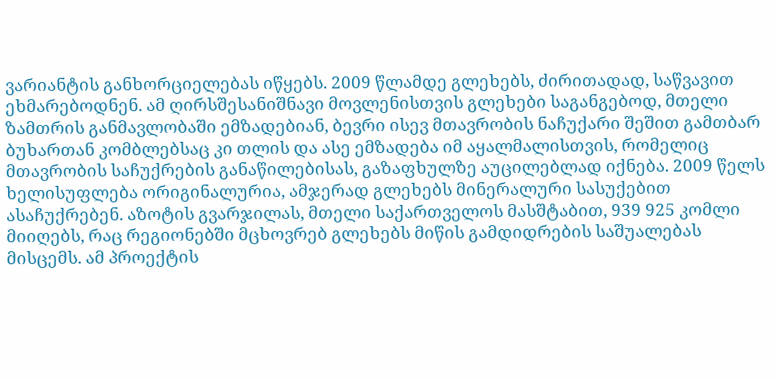ვარიანტის განხორციელებას იწყებს. 2009 წლამდე გლეხებს, ძირითადად, საწვავით ეხმარებოდნენ. ამ ღირსშესანიშნავი მოვლენისთვის გლეხები საგანგებოდ, მთელი ზამთრის განმავლობაში ემზადებიან, ბევრი ისევ მთავრობის ნაჩუქარი შეშით გამთბარ ბუხართან კომბლებსაც კი თლის და ასე ემზადება იმ აყალმალისთვის, რომელიც მთავრობის საჩუქრების განაწილებისას, გაზაფხულზე აუცილებლად იქნება. 2009 წელს ხელისუფლება ორიგინალურია, ამჯერად გლეხებს მინერალური სასუქებით ასაჩუქრებენ. აზოტის გვარჯილას, მთელი საქართველოს მასშტაბით, 939 925 კომლი მიიღებს, რაც რეგიონებში მცხოვრებ გლეხებს მიწის გამდიდრების საშუალებას მისცემს. ამ პროექტის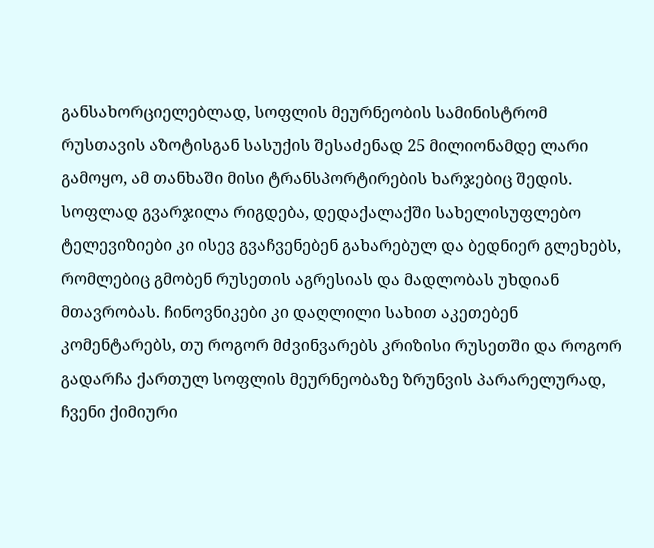განსახორციელებლად, სოფლის მეურნეობის სამინისტრომ რუსთავის აზოტისგან სასუქის შესაძენად 25 მილიონამდე ლარი გამოყო, ამ თანხაში მისი ტრანსპორტირების ხარჯებიც შედის. სოფლად გვარჯილა რიგდება, დედაქალაქში სახელისუფლებო ტელევიზიები კი ისევ გვაჩვენებენ გახარებულ და ბედნიერ გლეხებს, რომლებიც გმობენ რუსეთის აგრესიას და მადლობას უხდიან მთავრობას. ჩინოვნიკები კი დაღლილი სახით აკეთებენ კომენტარებს, თუ როგორ მძვინვარებს კრიზისი რუსეთში და როგორ გადარჩა ქართულ სოფლის მეურნეობაზე ზრუნვის პარარელურად, ჩვენი ქიმიური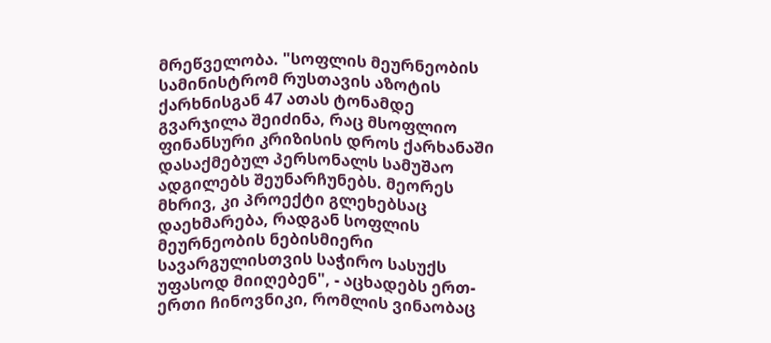მრეწველობა. "სოფლის მეურნეობის სამინისტრომ რუსთავის აზოტის ქარხნისგან 47 ათას ტონამდე გვარჯილა შეიძინა, რაც მსოფლიო ფინანსური კრიზისის დროს ქარხანაში დასაქმებულ პერსონალს სამუშაო ადგილებს შეუნარჩუნებს. მეორეს მხრივ, კი პროექტი გლეხებსაც დაეხმარება, რადგან სოფლის მეურნეობის ნებისმიერი სავარგულისთვის საჭირო სასუქს უფასოდ მიიღებენ", - აცხადებს ერთ-ერთი ჩინოვნიკი, რომლის ვინაობაც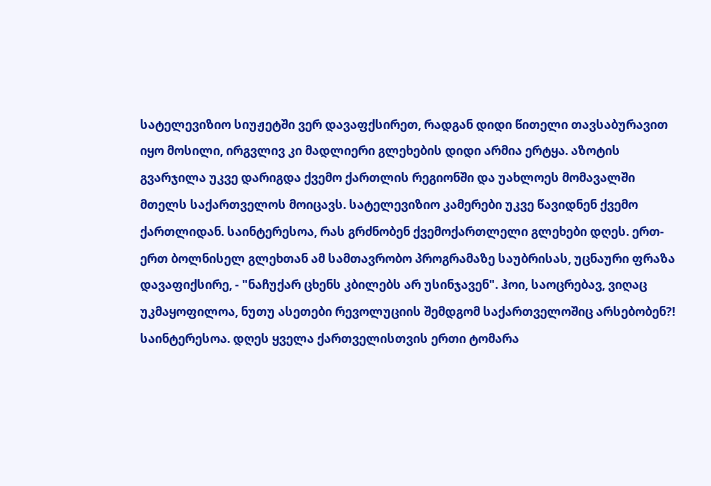სატელევიზიო სიუჟეტში ვერ დავაფქსირეთ, რადგან დიდი წითელი თავსაბურავით იყო მოსილი, ირგვლივ კი მადლიერი გლეხების დიდი არმია ერტყა. აზოტის გვარჯილა უკვე დარიგდა ქვემო ქართლის რეგიონში და უახლოეს მომავალში მთელს საქართველოს მოიცავს. სატელევიზიო კამერები უკვე წავიდნენ ქვემო ქართლიდან. საინტერესოა, რას გრძნობენ ქვემოქართლელი გლეხები დღეს. ერთ-ერთ ბოლნისელ გლეხთან ამ სამთავრობო პროგრამაზე საუბრისას, უცნაური ფრაზა დავაფიქსირე, - "ნაჩუქარ ცხენს კბილებს არ უსინჯავენ". ჰოი, საოცრებავ, ვიღაც უკმაყოფილოა, ნუთუ ასეთები რევოლუციის შემდგომ საქართველოშიც არსებობენ?! საინტერესოა. დღეს ყველა ქართველისთვის ერთი ტომარა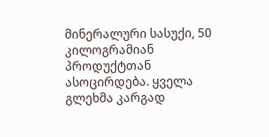მინერალური სასუქი, 50 კილოგრამიან პროდუქტთან ასოცირდება. ყველა გლეხმა კარგად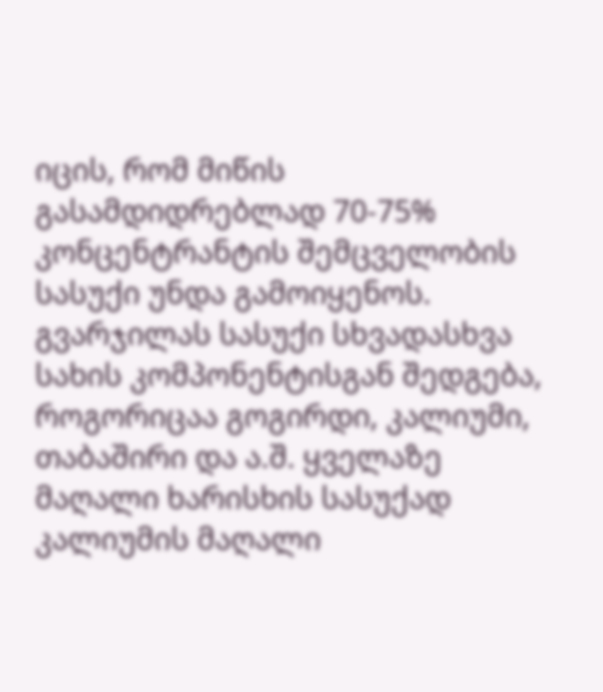იცის, რომ მიწის გასამდიდრებლად 70-75% კონცენტრანტის შემცველობის სასუქი უნდა გამოიყენოს. გვარჯილას სასუქი სხვადასხვა სახის კომპონენტისგან შედგება, როგორიცაა გოგირდი, კალიუმი, თაბაშირი და ა.შ. ყველაზე მაღალი ხარისხის სასუქად კალიუმის მაღალი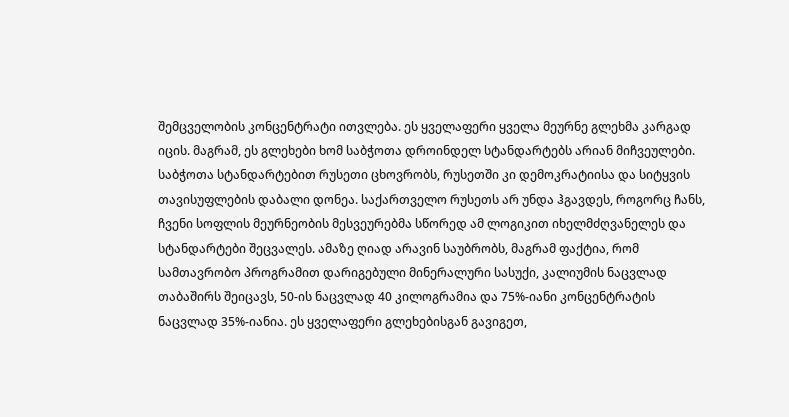შემცველობის კონცენტრატი ითვლება. ეს ყველაფერი ყველა მეურნე გლეხმა კარგად იცის. მაგრამ, ეს გლეხები ხომ საბჭოთა დროინდელ სტანდარტებს არიან მიჩვეულები. საბჭოთა სტანდარტებით რუსეთი ცხოვრობს, რუსეთში კი დემოკრატიისა და სიტყვის თავისუფლების დაბალი დონეა. საქართველო რუსეთს არ უნდა ჰგავდეს, როგორც ჩანს, ჩვენი სოფლის მეურნეობის მესვეურებმა სწორედ ამ ლოგიკით იხელმძღვანელეს და სტანდარტები შეცვალეს. ამაზე ღიად არავინ საუბრობს, მაგრამ ფაქტია, რომ სამთავრობო პროგრამით დარიგებული მინერალური სასუქი, კალიუმის ნაცვლად თაბაშირს შეიცავს, 50-ის ნაცვლად 40 კილოგრამია და 75%-იანი კონცენტრატის ნაცვლად 35%-იანია. ეს ყველაფერი გლეხებისგან გავიგეთ,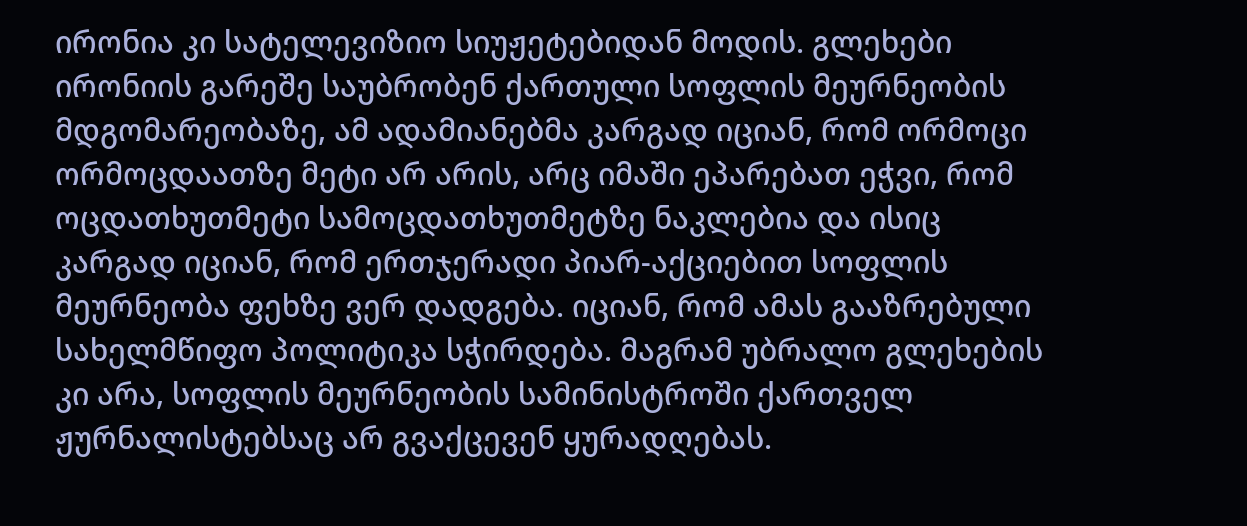ირონია კი სატელევიზიო სიუჟეტებიდან მოდის. გლეხები ირონიის გარეშე საუბრობენ ქართული სოფლის მეურნეობის მდგომარეობაზე, ამ ადამიანებმა კარგად იციან, რომ ორმოცი ორმოცდაათზე მეტი არ არის, არც იმაში ეპარებათ ეჭვი, რომ ოცდათხუთმეტი სამოცდათხუთმეტზე ნაკლებია და ისიც კარგად იციან, რომ ერთჯერადი პიარ-აქციებით სოფლის მეურნეობა ფეხზე ვერ დადგება. იციან, რომ ამას გააზრებული სახელმწიფო პოლიტიკა სჭირდება. მაგრამ უბრალო გლეხების კი არა, სოფლის მეურნეობის სამინისტროში ქართველ ჟურნალისტებსაც არ გვაქცევენ ყურადღებას.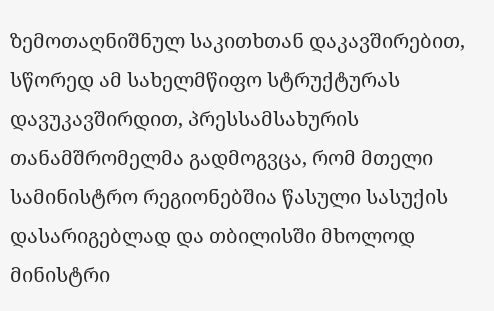ზემოთაღნიშნულ საკითხთან დაკავშირებით, სწორედ ამ სახელმწიფო სტრუქტურას დავუკავშირდით, პრესსამსახურის თანამშრომელმა გადმოგვცა, რომ მთელი სამინისტრო რეგიონებშია წასული სასუქის დასარიგებლად და თბილისში მხოლოდ მინისტრი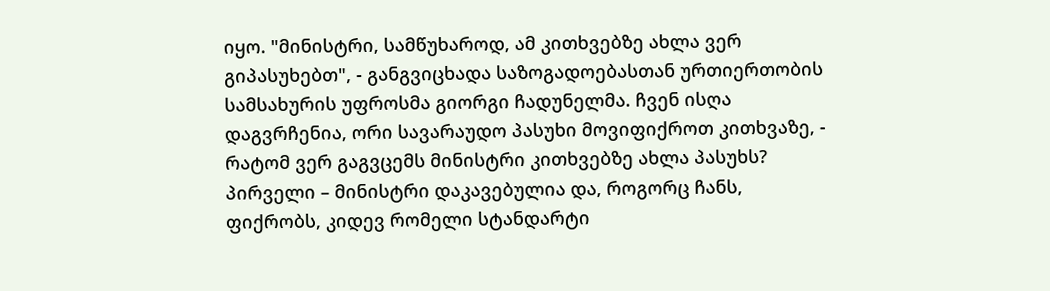იყო. "მინისტრი, სამწუხაროდ, ამ კითხვებზე ახლა ვერ გიპასუხებთ", - განგვიცხადა საზოგადოებასთან ურთიერთობის სამსახურის უფროსმა გიორგი ჩადუნელმა. ჩვენ ისღა დაგვრჩენია, ორი სავარაუდო პასუხი მოვიფიქროთ კითხვაზე, - რატომ ვერ გაგვცემს მინისტრი კითხვებზე ახლა პასუხს? პირველი – მინისტრი დაკავებულია და, როგორც ჩანს, ფიქრობს, კიდევ რომელი სტანდარტი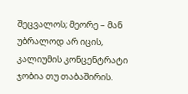შეცვალოს; მეორე – მან უბრალოდ არ იცის, კალიუმის კონცენტრატი ჯობია თუ თაბაშირის.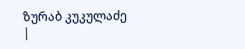ზურაბ კუკულაძე
|